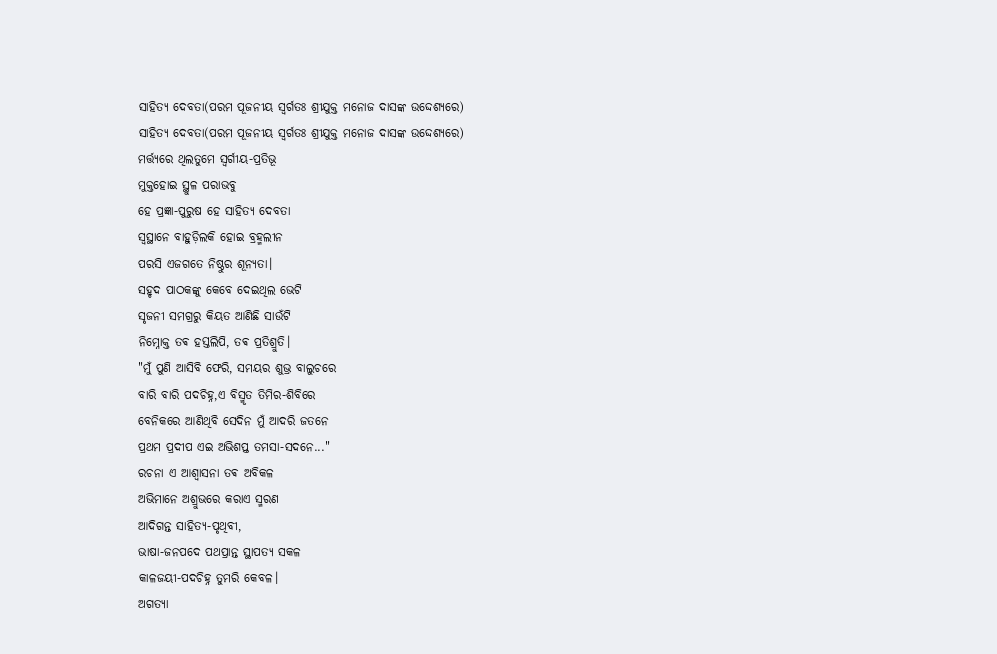ସାହିତ୍ୟ ଦେବତା(ପରମ ପୂଜନୀୟ ସ୍ବର୍ଗତଃ ଶ୍ରୀଯୁକ୍ତ ମନୋଜ ଦାସଙ୍କ ଉଦ୍ଦେଶ୍ୟରେ)
ସାହିତ୍ୟ ଦେବତା(ପରମ ପୂଜନୀୟ ସ୍ବର୍ଗତଃ ଶ୍ରୀଯୁକ୍ତ ମନୋଜ ଦାସଙ୍କ ଉଦ୍ଦେଶ୍ୟରେ)
ମର୍ତ୍ତ୍ୟରେ ଥିଲତୁମେ ସ୍ୱର୍ଗୀୟ-ପ୍ରତିଭୂ
ମୁକ୍ତହୋଇ ସ୍ଥୁଳ ପରାଭବୁ
ହେ ପ୍ରଜ୍ଞା-ପୁରୁଷ ହେ ସାହିତ୍ୟ ଦେବତା
ସ୍ଵସ୍ଥାନେ ବାହୁଡ଼ିଲକି ହୋଇ ବ୍ରହ୍ମଲୀନ
ପରସି ଏଜଗତେ ନିଷ୍ଠୁର ଶୂନ୍ୟତା।
ସହୃଦ ପାଠକଙ୍କୁ କେବେ ଦେଇଥିଲ ଭେଟି
ସୃଜନୀ ସମଗ୍ରରୁ କିୟତ ଆଣିଛି ସାଉଁଟି
ନିମ୍ନୋକ୍ତ ତଵ ହସ୍ତଲିପି, ତଵ ପ୍ରତିଶ୍ରୁତି।
"ମୁଁ ପୁଣି ଆସିବି ଫେରି, ସମୟର ଶୁଭ୍ର ବାଲୁଚରେ
ବାରି ବାରି ପଦଚିହ୍ନ,ଏ ବିସ୍ମୃତ ତିମିର-ଶିବିରେ
ବେନିକରେ ଆଣିଥିବି ସେଦିନ ମୁଁ ଆଦରି ଜତନେ
ପ୍ରଥମ ପ୍ରଦୀପ ଏଇ ଅଭିଶପ୍ତ ତମସା-ସଦନେ..."
ରଚନା ଏ ଆଶ୍ୱାସନା ତଵ ଅବିକଳ
ଅଭିମାନେ ଅଶ୍ରୁଭରେ କରାଏ ସ୍ମରଣ
ଆଦିଗନ୍ତ ସାହିତ୍ୟ-ପୃଥିବୀ,
ଭାଷା-ଜନପଦେ ପଥପ୍ରାନ୍ତ ସ୍ଥାପତ୍ୟ ସକଳ
କାଳଜୟୀ-ପଦଚିହ୍ନ ତୁମରି କେବଳ।
ଅଗତ୍ୟା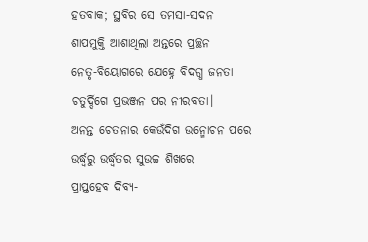ହତବାକ; ସ୍ଥବିର ସେ ତମସା-ସଦନ
ଶାପମୁକ୍ତି ଆଶାଥିଲା ଅନ୍ତରେ ପ୍ରଚ୍ଛନ
ନେତୃ-ବିୟୋଗରେ ଯେହ୍ନେ ବିଦଗ୍ଧ ଜନତା
ଚତୁର୍ଦ୍ଦିଗେ ପ୍ରଭଞ୍ଜନ ପର ନୀରବତା।
ଅନନ୍ତ ଚେତନାର କେଉଁଦିଗ ଉନ୍ମୋଚନ ପରେ
ଉର୍ଦ୍ଧ୍ୱରୁ ଉର୍ଦ୍ଧ୍ୱତର ସୁଉଚ୍ଚ ଶିଖରେ
ପ୍ରାପ୍ତହେବ ଦିବ୍ୟ-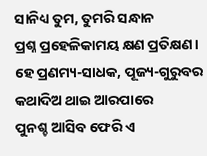ସାନିଧ୍ୟ ତୁମ, ତୁମରି ସନ୍ଧାନ
ପ୍ରଶ୍ନ ପ୍ରହେଳିକାମୟ କ୍ଷଣ ପ୍ରତିକ୍ଷଣ।
ହେ ପ୍ରଣମ୍ୟ-ସାଧକ, ପୂଜ୍ୟ-ଗୁରୁବର
କଥାଦିଅ ଥାଇ ଆରପାରେ
ପୁନଶ୍ଚ ଆସିବ ଫେରି ଏ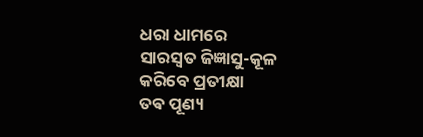ଧରା ଧାମରେ
ସାରସ୍ୱତ ଜିଜ୍ଞାସୁ-କୂଳ କରିବେ ପ୍ରତୀକ୍ଷା
ତଵ ପୂଣ୍ୟ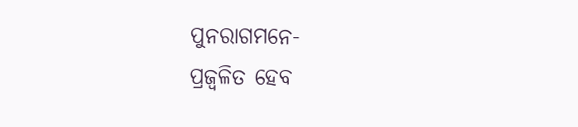ପୁନରାଗମନେ-
ପ୍ରଜ୍ୱଳିତ ହେବ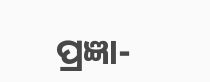ପ୍ରଜ୍ଞା-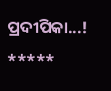ପ୍ରଦୀପିକା...!
*****